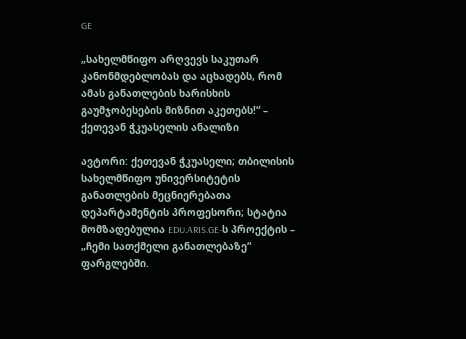GE

„სახელმწიფო არღვევს საკუთარ კანონმდებლობას და აცხადებს, რომ ამას განათლების ხარისხის გაუმჯობესების მიზნით აკეთებს!“ – ქეთევან ჭკუასელის ანალიზი

ავტორი: ქეთევან ჭკუასელი; თბილისის სახელმწიფო უნივერსიტეტის განათლების მეცნიერებათა დეპარტამენტის პროფესორი; სტატია მომზადებულია EDU.ARIS.GE-ს პროექტის – „ჩემი სათქმელი განათლებაზე“ ფარგლებში.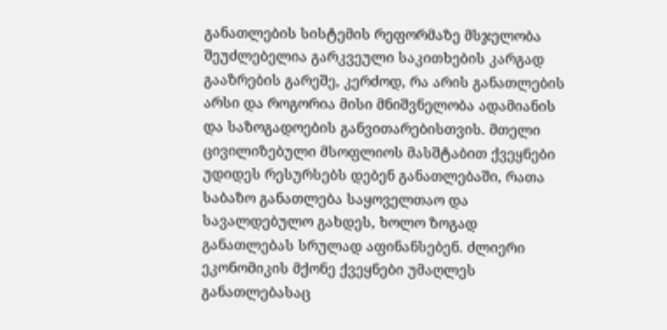განათლების სისტემის რეფორმაზე მსჯელობა შეუძლებელია გარკვეული საკითხების კარგად გააზრების გარეშე, კერძოდ, რა არის განათლების არსი და როგორია მისი მნიშვნელობა ადამიანის და საზოგადოების განვითარებისთვის. მთელი ცივილიზებული მსოფლიოს მასშტაბით ქვეყნები უდიდეს რესურსებს დებენ განათლებაში, რათა საბაზო განათლება საყოველთაო და სავალდებულო გახდეს, ხოლო ზოგად განათლებას სრულად აფინანსებენ. ძლიერი ეკონომიკის მქონე ქვეყნები უმაღლეს განათლებასაც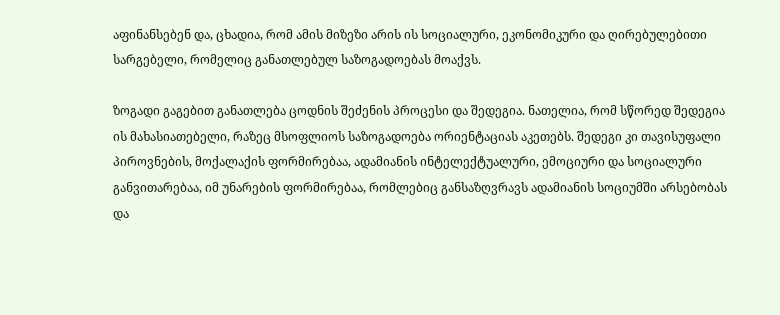აფინანსებენ და, ცხადია, რომ ამის მიზეზი არის ის სოციალური, ეკონომიკური და ღირებულებითი სარგებელი, რომელიც განათლებულ საზოგადოებას მოაქვს.

ზოგადი გაგებით განათლება ცოდნის შეძენის პროცესი და შედეგია. ნათელია, რომ სწორედ შედეგია ის მახასიათებელი, რაზეც მსოფლიოს საზოგადოება ორიენტაციას აკეთებს. შედეგი კი თავისუფალი პიროვნების, მოქალაქის ფორმირებაა, ადამიანის ინტელექტუალური, ემოციური და სოციალური განვითარებაა, იმ უნარების ფორმირებაა, რომლებიც განსაზღვრავს ადამიანის სოციუმში არსებობას და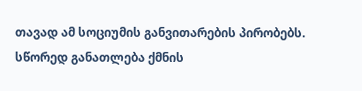თავად ამ სოციუმის განვითარების პირობებს. სწორედ განათლება ქმნის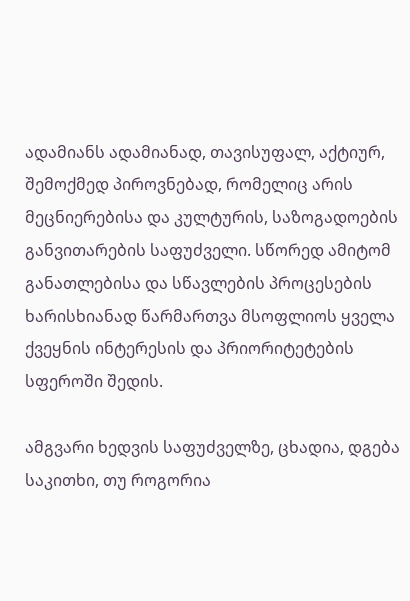ადამიანს ადამიანად, თავისუფალ, აქტიურ, შემოქმედ პიროვნებად, რომელიც არის მეცნიერებისა და კულტურის, საზოგადოების განვითარების საფუძველი. სწორედ ამიტომ განათლებისა და სწავლების პროცესების ხარისხიანად წარმართვა მსოფლიოს ყველა ქვეყნის ინტერესის და პრიორიტეტების სფეროში შედის.

ამგვარი ხედვის საფუძველზე, ცხადია, დგება საკითხი, თუ როგორია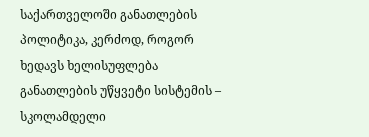საქართველოში განათლების პოლიტიკა, კერძოდ, როგორ ხედავს ხელისუფლება განათლების უწყვეტი სისტემის – სკოლამდელი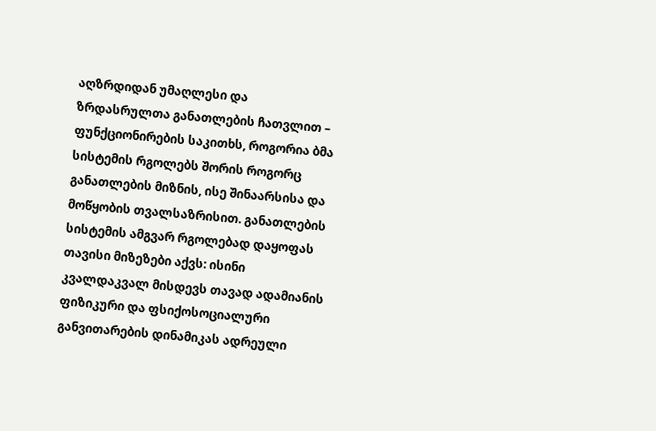აღზრდიდან უმაღლესი და ზრდასრულთა განათლების ჩათვლით – ფუნქციონირების საკითხს, როგორია ბმა სისტემის რგოლებს შორის როგორც განათლების მიზნის, ისე შინაარსისა და მოწყობის თვალსაზრისით. განათლების სისტემის ამგვარ რგოლებად დაყოფას თავისი მიზეზები აქვს: ისინი კვალდაკვალ მისდევს თავად ადამიანის ფიზიკური და ფსიქოსოციალური განვითარების დინამიკას ადრეული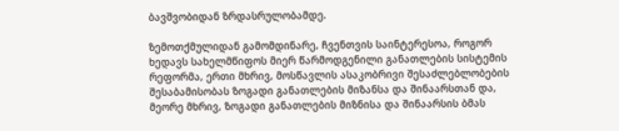ბავშვობიდან ზრდასრულობამდე.

ზემოთქმულიდან გამომდინარე, ჩვენთვის საინტერესოა, როგორ ხედავს სახელმწიფოს მიერ წარმოდგენილი განათლების სისტემის რეფორმა, ერთი მხრივ, მოსწავლის ასაკობრივი შესაძლებლობების შესაბამისობას ზოგადი განათლების მიზანსა და შინაარსთან და, მეორე მხრივ, ზოგადი განათლების მიზნისა და შინაარსის ბმას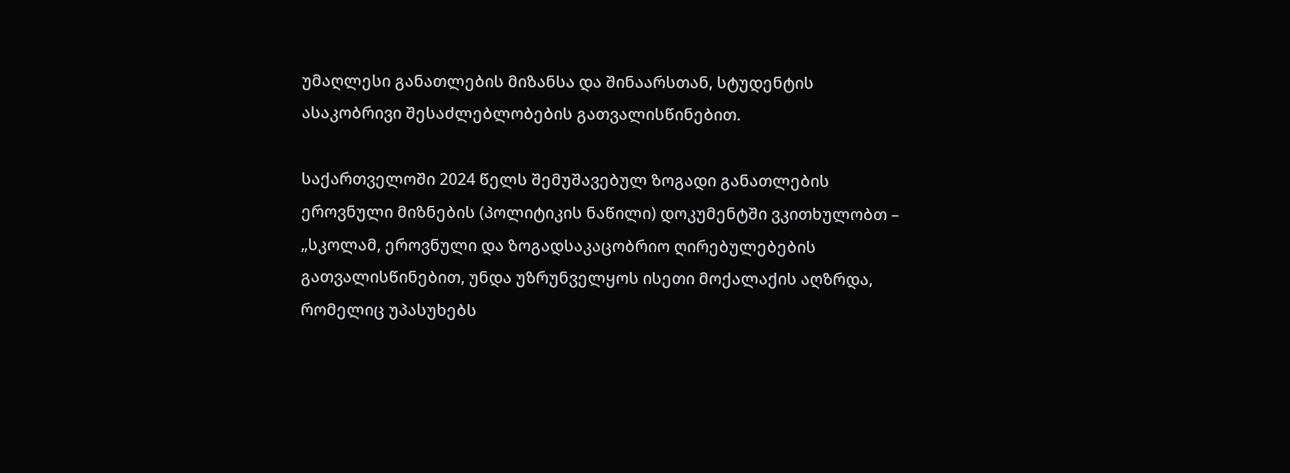უმაღლესი განათლების მიზანსა და შინაარსთან, სტუდენტის ასაკობრივი შესაძლებლობების გათვალისწინებით.

საქართველოში 2024 წელს შემუშავებულ ზოგადი განათლების ეროვნული მიზნების (პოლიტიკის ნაწილი) დოკუმენტში ვკითხულობთ – „სკოლამ, ეროვნული და ზოგადსაკაცობრიო ღირებულებების გათვალისწინებით, უნდა უზრუნველყოს ისეთი მოქალაქის აღზრდა, რომელიც უპასუხებს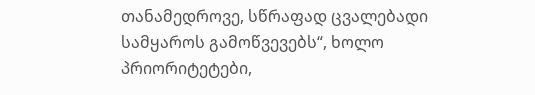თანამედროვე, სწრაფად ცვალებადი სამყაროს გამოწვევებს“, ხოლო პრიორიტეტები,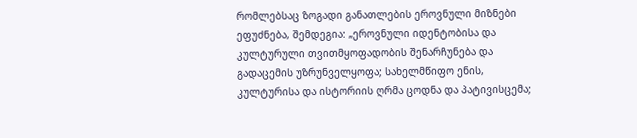რომლებსაც ზოგადი განათლების ეროვნული მიზნები ეფუძნება, შემდეგია: „ეროვნული იდენტობისა და კულტურული თვითმყოფადობის შენარჩუნება და გადაცემის უზრუნველყოფა; სახელმწიფო ენის, კულტურისა და ისტორიის ღრმა ცოდნა და პატივისცემა;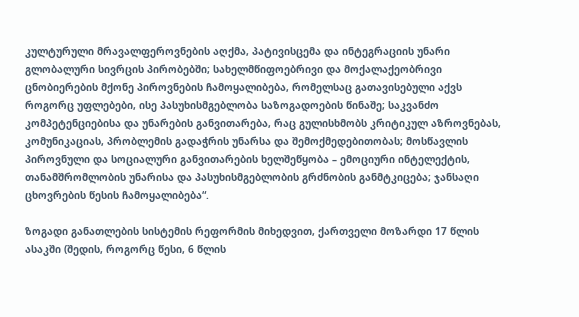კულტურული მრავალფეროვნების აღქმა, პატივისცემა და ინტეგრაციის უნარი გლობალური სივრცის პირობებში; სახელმწიფოებრივი და მოქალაქეობრივი ცნობიერების მქონე პიროვნების ჩამოყალიბება, რომელსაც გათავისებული აქვს როგორც უფლებები, ისე პასუხისმგებლობა საზოგადოების წინაშე; საკვანძო კომპეტენციებისა და უნარების განვითარება, რაც გულისხმობს კრიტიკულ აზროვნებას, კომუნიკაციას, პრობლემის გადაჭრის უნარსა და შემოქმედებითობას; მოსწავლის პიროვნული და სოციალური განვითარების ხელშეწყობა – ემოციური ინტელექტის, თანამშრომლობის უნარისა და პასუხისმგებლობის გრძნობის განმტკიცება; ჯანსაღი ცხოვრების წესის ჩამოყალიბება“.

ზოგადი განათლების სისტემის რეფორმის მიხედვით, ქართველი მოზარდი 17 წლის ასაკში (შედის, როგორც წესი, 6 წლის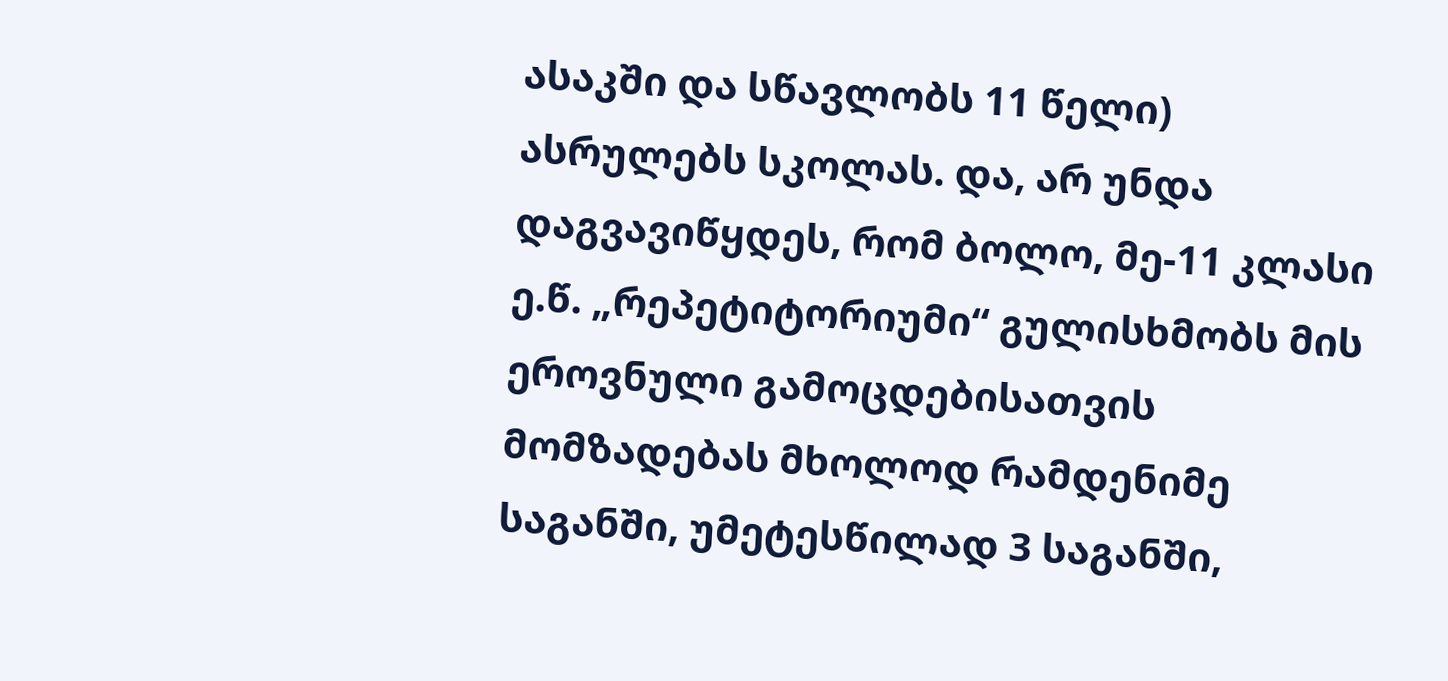ასაკში და სწავლობს 11 წელი) ასრულებს სკოლას. და, არ უნდა დაგვავიწყდეს, რომ ბოლო, მე-11 კლასი ე.წ. „რეპეტიტორიუმი“ გულისხმობს მის ეროვნული გამოცდებისათვის მომზადებას მხოლოდ რამდენიმე საგანში, უმეტესწილად 3 საგანში,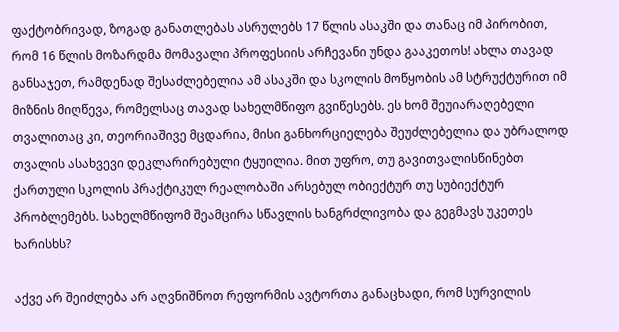ფაქტობრივად, ზოგად განათლებას ასრულებს 17 წლის ასაკში და თანაც იმ პირობით, რომ 16 წლის მოზარდმა მომავალი პროფესიის არჩევანი უნდა გააკეთოს! ახლა თავად განსაჯეთ, რამდენად შესაძლებელია ამ ასაკში და სკოლის მოწყობის ამ სტრუქტურით იმ მიზნის მიღწევა, რომელსაც თავად სახელმწიფო გვიწესებს. ეს ხომ შეუიარაღებელი თვალითაც კი, თეორიაშივე მცდარია, მისი განხორციელება შეუძლებელია და უბრალოდ თვალის ასახვევი დეკლარირებული ტყუილია. მით უფრო, თუ გავითვალისწინებთ ქართული სკოლის პრაქტიკულ რეალობაში არსებულ ობიექტურ თუ სუბიექტურ პრობლემებს. სახელმწიფომ შეამცირა სწავლის ხანგრძლივობა და გეგმავს უკეთეს ხარისხს?

აქვე არ შეიძლება არ აღვნიშნოთ რეფორმის ავტორთა განაცხადი, რომ სურვილის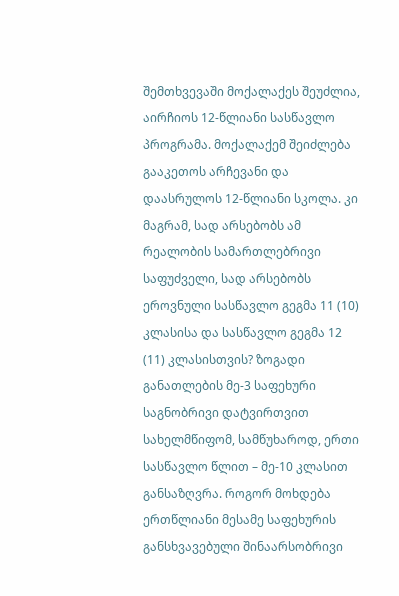შემთხვევაში მოქალაქეს შეუძლია, აირჩიოს 12-წლიანი სასწავლო პროგრამა. მოქალაქემ შეიძლება გააკეთოს არჩევანი და დაასრულოს 12-წლიანი სკოლა. კი მაგრამ, სად არსებობს ამ რეალობის სამართლებრივი საფუძველი, სად არსებობს ეროვნული სასწავლო გეგმა 11 (10) კლასისა და სასწავლო გეგმა 12 (11) კლასისთვის? ზოგადი განათლების მე-3 საფეხური საგნობრივი დატვირთვით სახელმწიფომ, სამწუხაროდ, ერთი სასწავლო წლით – მე-10 კლასით განსაზღვრა. როგორ მოხდება ერთწლიანი მესამე საფეხურის განსხვავებული შინაარსობრივი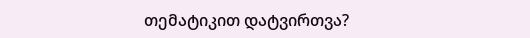თემატიკით დატვირთვა?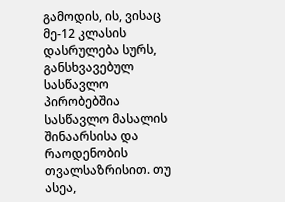გამოდის, ის, ვისაც მე-12 კლასის დასრულება სურს, განსხვავებულ სასწავლო პირობებშია სასწავლო მასალის შინაარსისა და რაოდენობის თვალსაზრისით. თუ ასეა,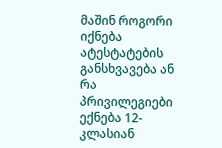მაშინ როგორი იქნება ატესტატების განსხვავება ან რა პრივილეგიები ექნება 12-კლასიან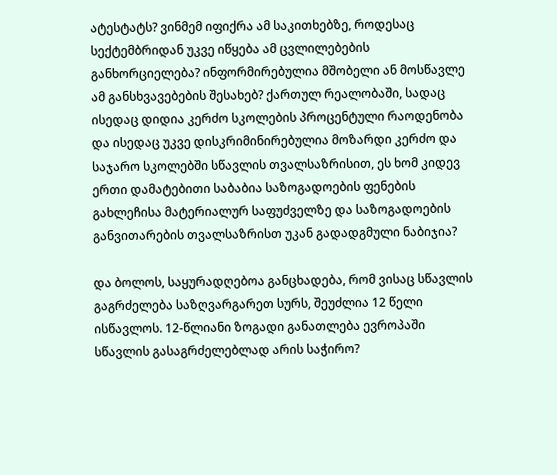ატესტატს? ვინმემ იფიქრა ამ საკითხებზე, როდესაც სექტემბრიდან უკვე იწყება ამ ცვლილებების განხორციელება? ინფორმირებულია მშობელი ან მოსწავლე ამ განსხვავებების შესახებ? ქართულ რეალობაში, სადაც ისედაც დიდია კერძო სკოლების პროცენტული რაოდენობა და ისედაც უკვე დისკრიმინირებულია მოზარდი კერძო და საჯარო სკოლებში სწავლის თვალსაზრისით, ეს ხომ კიდევ ერთი დამატებითი საბაბია საზოგადოების ფენების გახლეჩისა მატერიალურ საფუძველზე და საზოგადოების განვითარების თვალსაზრისთ უკან გადადგმული ნაბიჯია?

და ბოლოს, საყურადღებოა განცხადება, რომ ვისაც სწავლის გაგრძელება საზღვარგარეთ სურს, შეუძლია 12 წელი ისწავლოს. 12-წლიანი ზოგადი განათლება ევროპაში სწავლის გასაგრძელებლად არის საჭირო?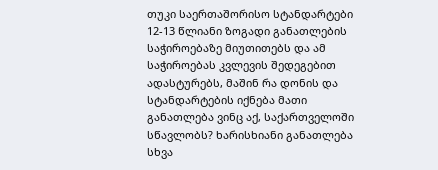თუკი საერთაშორისო სტანდარტები 12-13 წლიანი ზოგადი განათლების საჭიროებაზე მიუთითებს და ამ საჭიროებას კვლევის შედეგებით ადასტურებს, მაშინ რა დონის და სტანდარტების იქნება მათი განათლება ვინც აქ, საქართველოში სწავლობს? ხარისხიანი განათლება სხვა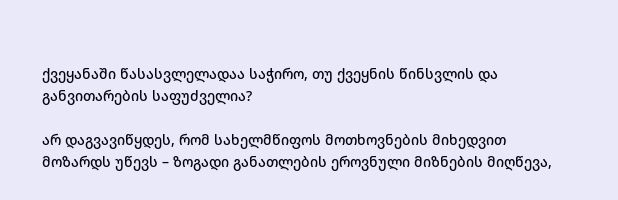ქვეყანაში წასასვლელადაა საჭირო, თუ ქვეყნის წინსვლის და განვითარების საფუძველია?

არ დაგვავიწყდეს, რომ სახელმწიფოს მოთხოვნების მიხედვით მოზარდს უწევს – ზოგადი განათლების ეროვნული მიზნების მიღწევა,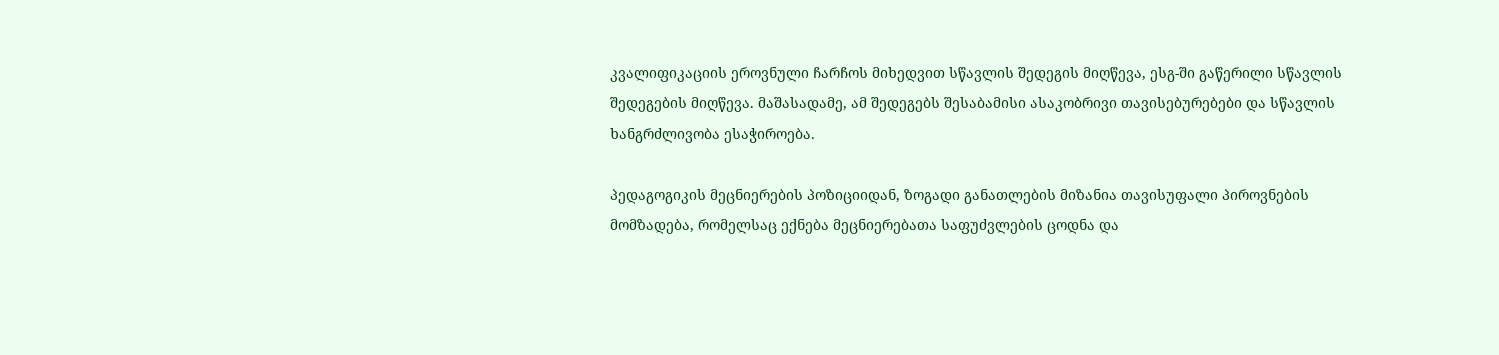კვალიფიკაციის ეროვნული ჩარჩოს მიხედვით სწავლის შედეგის მიღწევა, ესგ-ში გაწერილი სწავლის შედეგების მიღწევა. მაშასადამე, ამ შედეგებს შესაბამისი ასაკობრივი თავისებურებები და სწავლის ხანგრძლივობა ესაჭიროება.

პედაგოგიკის მეცნიერების პოზიციიდან, ზოგადი განათლების მიზანია თავისუფალი პიროვნების მომზადება, რომელსაც ექნება მეცნიერებათა საფუძვლების ცოდნა და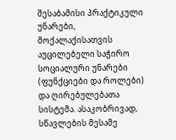შესაბამისი პრაქტიკული უნარები, მოქალაქისათვის აუცილებელი საჭირო სოციალური უნარები (ფუნქციები და როლები) და ღირებულებათა სისტემა. ასაკობრივად, სწავლების მესამე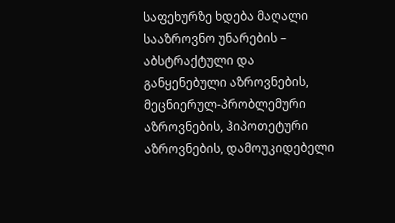საფეხურზე ხდება მაღალი სააზროვნო უნარების – აბსტრაქტული და განყენებული აზროვნების, მეცნიერულ-პრობლემური აზროვნების, ჰიპოთეტური აზროვნების, დამოუკიდებელი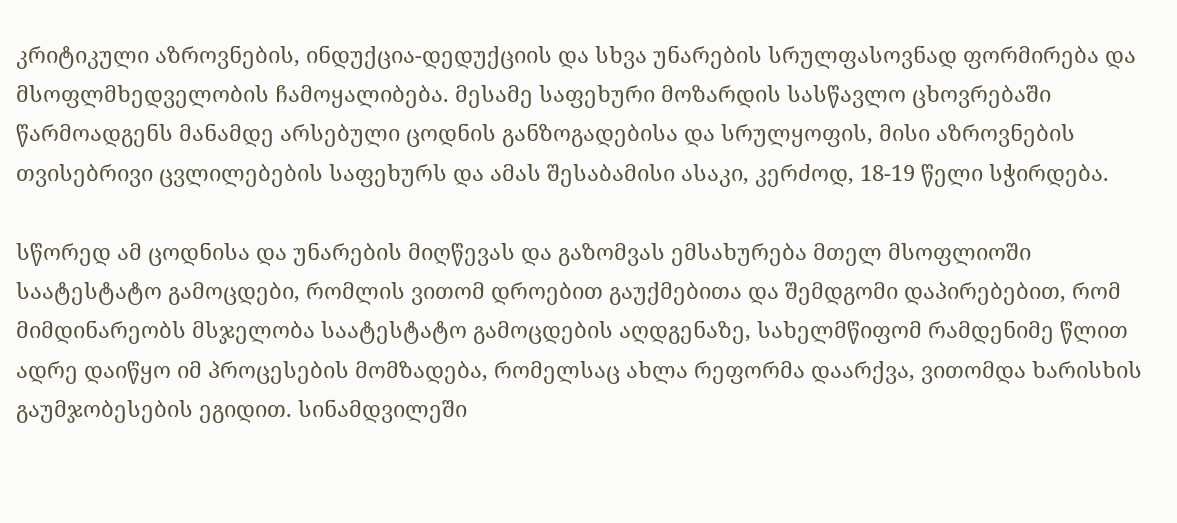კრიტიკული აზროვნების, ინდუქცია-დედუქციის და სხვა უნარების სრულფასოვნად ფორმირება და მსოფლმხედველობის ჩამოყალიბება. მესამე საფეხური მოზარდის სასწავლო ცხოვრებაში წარმოადგენს მანამდე არსებული ცოდნის განზოგადებისა და სრულყოფის, მისი აზროვნების თვისებრივი ცვლილებების საფეხურს და ამას შესაბამისი ასაკი, კერძოდ, 18-19 წელი სჭირდება.

სწორედ ამ ცოდნისა და უნარების მიღწევას და გაზომვას ემსახურება მთელ მსოფლიოში საატესტატო გამოცდები, რომლის ვითომ დროებით გაუქმებითა და შემდგომი დაპირებებით, რომ მიმდინარეობს მსჯელობა საატესტატო გამოცდების აღდგენაზე, სახელმწიფომ რამდენიმე წლით ადრე დაიწყო იმ პროცესების მომზადება, რომელსაც ახლა რეფორმა დაარქვა, ვითომდა ხარისხის გაუმჯობესების ეგიდით. სინამდვილეში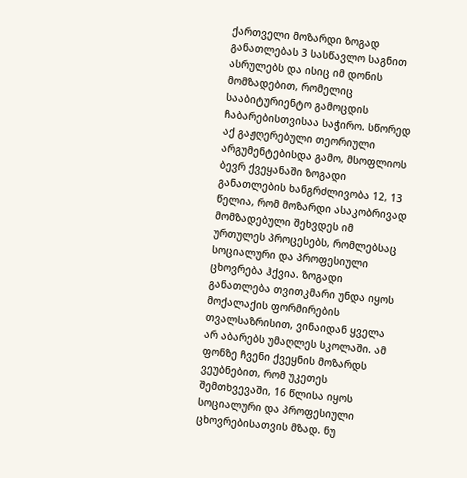ქართველი მოზარდი ზოგად განათლებას 3 სასწავლო საგნით ასრულებს და ისიც იმ დონის მომზადებით, რომელიც სააბიტურიენტო გამოცდის ჩაბარებისთვისაა საჭირო. სწორედ აქ გაჟღერებული თეორიული არგუმენტებისდა გამო, მსოფლიოს ბევრ ქვეყანაში ზოგადი განათლების ხანგრძლივობა 12, 13 წელია, რომ მოზარდი ასაკობრივად მომზადებული შეხვდეს იმ ურთულეს პროცესებს, რომლებსაც სოციალური და პროფესიული ცხოვრება ჰქვია. ზოგადი განათლება თვითკმარი უნდა იყოს მოქალაქის ფორმირების თვალსაზრისით, ვინაიდან ყველა არ აბარებს უმაღლეს სკოლაში. ამ ფონზე ჩვენი ქვეყნის მოზარდს ვეუბნებით, რომ უკეთეს შემთხვევაში, 16 წლისა იყოს სოციალური და პროფესიული ცხოვრებისათვის მზად. ნუ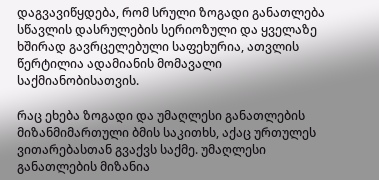დაგვავიწყდება, რომ სრული ზოგადი განათლება სწავლის დასრულების სერიოზული და ყველაზე ხშირად გავრცელებული საფეხურია, ათვლის წერტილია ადამიანის მომავალი საქმიანობისათვის.

რაც ეხება ზოგადი და უმაღლესი განათლების მიზანმიმართული ბმის საკითხს, აქაც ურთულეს ვითარებასთან გვაქვს საქმე. უმაღლესი განათლების მიზანია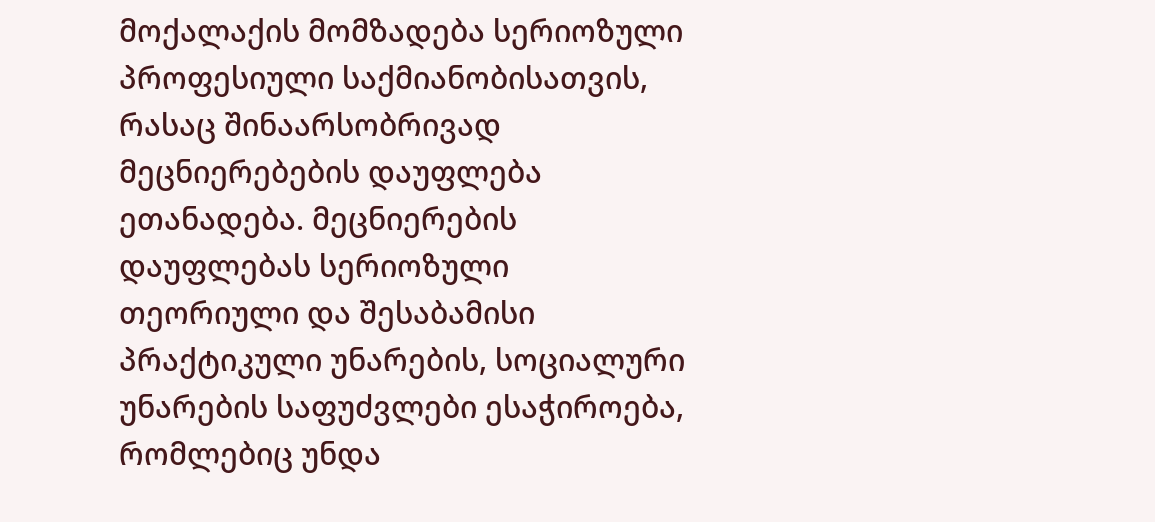მოქალაქის მომზადება სერიოზული პროფესიული საქმიანობისათვის, რასაც შინაარსობრივად მეცნიერებების დაუფლება ეთანადება. მეცნიერების დაუფლებას სერიოზული თეორიული და შესაბამისი პრაქტიკული უნარების, სოციალური უნარების საფუძვლები ესაჭიროება, რომლებიც უნდა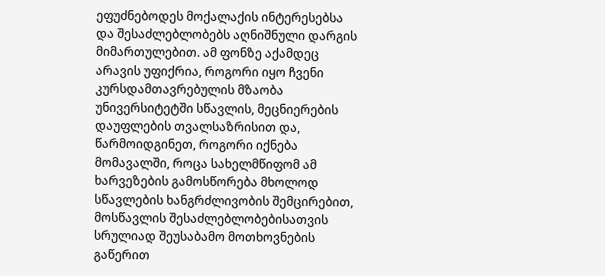ეფუძნებოდეს მოქალაქის ინტერესებსა და შესაძლებლობებს აღნიშნული დარგის მიმართულებით. ამ ფონზე აქამდეც არავის უფიქრია, როგორი იყო ჩვენი კურსდამთავრებულის მზაობა უნივერსიტეტში სწავლის, მეცნიერების დაუფლების თვალსაზრისით და, წარმოიდგინეთ, როგორი იქნება მომავალში, როცა სახელმწიფომ ამ ხარვეზების გამოსწორება მხოლოდ სწავლების ხანგრძლივობის შემცირებით, მოსწავლის შესაძლებლობებისათვის სრულიად შეუსაბამო მოთხოვნების გაწერით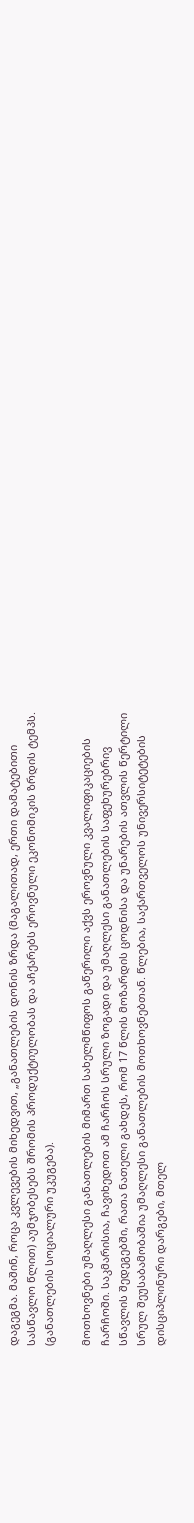დაგეგმა. მაშინ, როცა კვლევების მიხედვით, „განათლების დონის ზრდა (მაგალითად, ერთი დამატებითი სასწავლო წლით) აუმჯობესებს შრომის პროდუქტიულობას და აჩქარებს ეროვნული ეკონომიკის ზრდის ტემპს. (განათლების სოციალური უკუგება).

მოთხოვნები უმაღლესი განათლების მიმართ სახელმწიფოს გაწერილი აქვს ეროვნული კვალიფიკაციების ჩარჩოში. საკმარისია, ჩავიხედოთ ამ ჩარჩოს სრული ზოგადი და უმაღლესი განათლების საფეხურებრივ სწავლის შედეგებში, რათა ნათელი გახდეს, რომ 17 წლის მოზარდის ცოდნისა და უნარების ათვლის წერტილი სრულ შეუსაბამობაშია უმაღლესი განათლების მოთხოვნებთან. წლებია, საქართველოს უნივერსიტეტების დისციპლინური დარგები, მთელ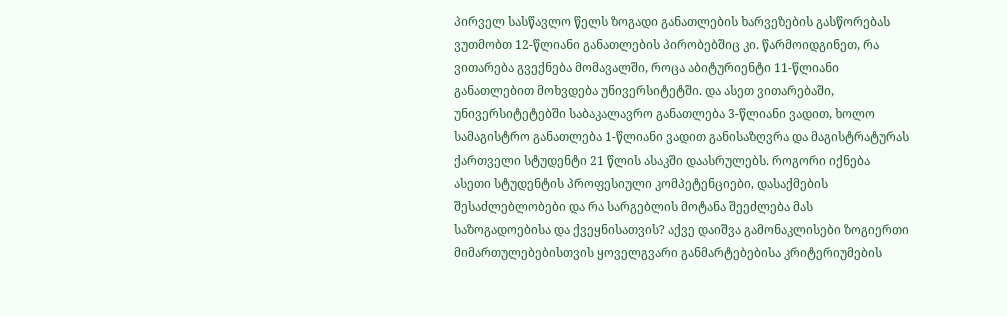პირველ სასწავლო წელს ზოგადი განათლების ხარვეზების გასწორებას ვუთმობთ 12-წლიანი განათლების პირობებშიც კი. წარმოიდგინეთ, რა ვითარება გვექნება მომავალში, როცა აბიტურიენტი 11-წლიანი განათლებით მოხვდება უნივერსიტეტში. და ასეთ ვითარებაში, უნივერსიტეტებში საბაკალავრო განათლება 3-წლიანი ვადით, ხოლო სამაგისტრო განათლება 1-წლიანი ვადით განისაზღვრა და მაგისტრატურას ქართველი სტუდენტი 21 წლის ასაკში დაასრულებს. როგორი იქნება ასეთი სტუდენტის პროფესიული კომპეტენციები, დასაქმების შესაძლებლობები და რა სარგებლის მოტანა შეეძლება მას საზოგადოებისა და ქვეყნისათვის? აქვე დაიშვა გამონაკლისები ზოგიერთი მიმართულებებისთვის ყოველგვარი განმარტებებისა კრიტერიუმების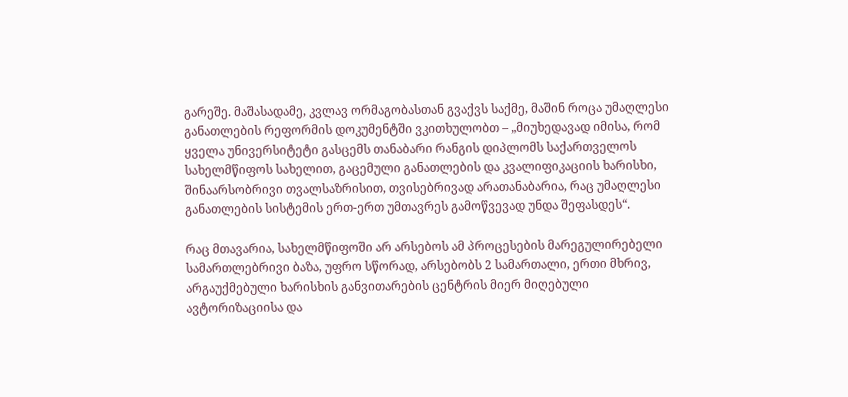გარეშე. მაშასადამე, კვლავ ორმაგობასთან გვაქვს საქმე, მაშინ როცა უმაღლესი განათლების რეფორმის დოკუმენტში ვკითხულობთ – „მიუხედავად იმისა, რომ ყველა უნივერსიტეტი გასცემს თანაბარი რანგის დიპლომს საქართველოს სახელმწიფოს სახელით, გაცემული განათლების და კვალიფიკაციის ხარისხი, შინაარსობრივი თვალსაზრისით, თვისებრივად არათანაბარია, რაც უმაღლესი განათლების სისტემის ერთ-ერთ უმთავრეს გამოწვევად უნდა შეფასდეს“.

რაც მთავარია, სახელმწიფოში არ არსებოს ამ პროცესების მარეგულირებელი სამართლებრივი ბაზა, უფრო სწორად, არსებობს 2 სამართალი, ერთი მხრივ, არგაუქმებული ხარისხის განვითარების ცენტრის მიერ მიღებული ავტორიზაციისა და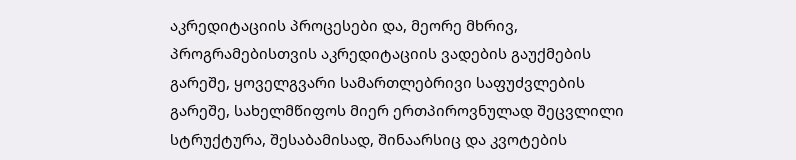აკრედიტაციის პროცესები და, მეორე მხრივ, პროგრამებისთვის აკრედიტაციის ვადების გაუქმების გარეშე, ყოველგვარი სამართლებრივი საფუძვლების გარეშე, სახელმწიფოს მიერ ერთპიროვნულად შეცვლილი სტრუქტურა, შესაბამისად, შინაარსიც და კვოტების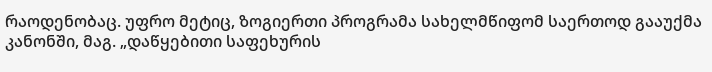რაოდენობაც. უფრო მეტიც, ზოგიერთი პროგრამა სახელმწიფომ საერთოდ გააუქმა კანონში, მაგ. „დაწყებითი საფეხურის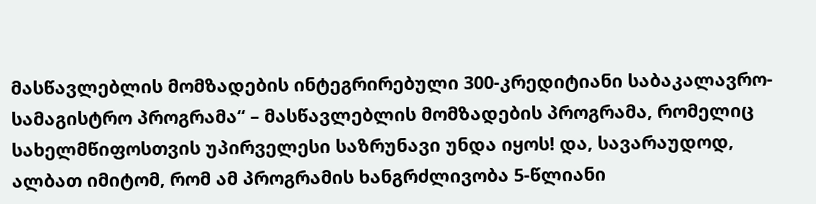მასწავლებლის მომზადების ინტეგრირებული 300-კრედიტიანი საბაკალავრო-სამაგისტრო პროგრამა“ – მასწავლებლის მომზადების პროგრამა, რომელიც სახელმწიფოსთვის უპირველესი საზრუნავი უნდა იყოს! და, სავარაუდოდ, ალბათ იმიტომ, რომ ამ პროგრამის ხანგრძლივობა 5-წლიანი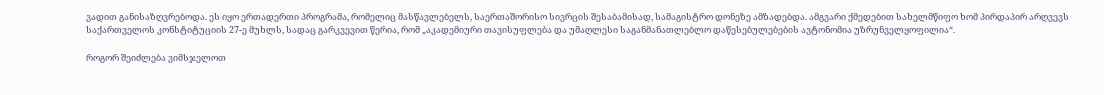ვადით განისაზღვრებოდა. ეს იყო ერთადერთი პროგრამა, რომელიც მასწავლებელს, საერთაშორისო სივრცის შესაბამისად, სამაგისტრო დონეზე ამზადებდა. ამგვარი ქმედებით სახელმწიფო ხომ პირდაპირ არღვევს საქართველოს კონსტიტუციის 27-ე მუხლს, სადაც გარკვევით წერია, რომ „აკადემიური თავისუფლება და უმაღლესი საგანმანათლებლო დაწესებულებების ავტონომია უზრუნველყოფილია“.

როგორ შეიძლება ვიმსჯელოთ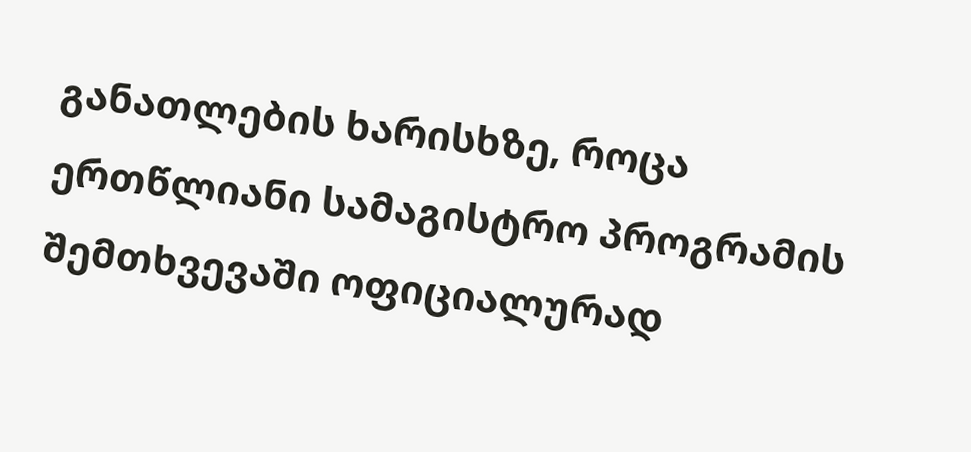განათლების ხარისხზე, როცა ერთწლიანი სამაგისტრო პროგრამის შემთხვევაში ოფიციალურად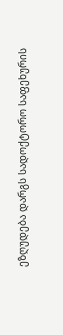ეზღუდება დარგს სადოქტორო საფეხურის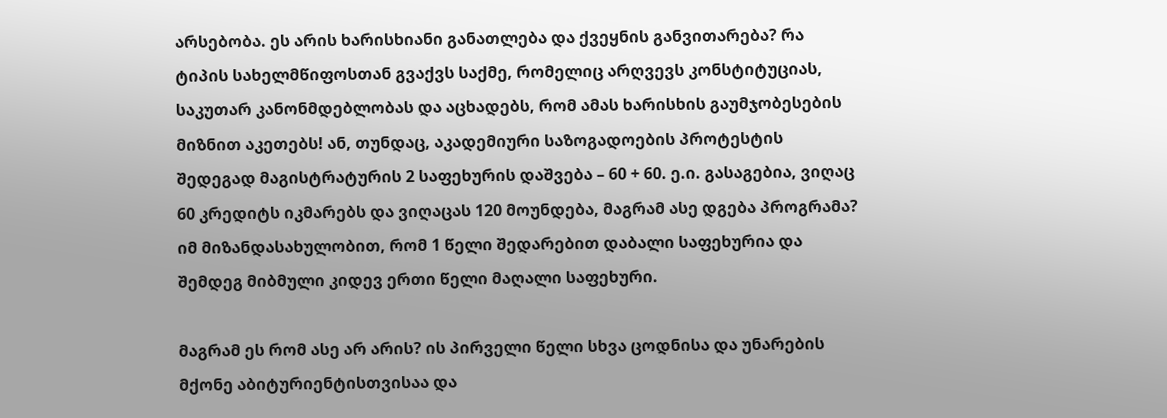არსებობა. ეს არის ხარისხიანი განათლება და ქვეყნის განვითარება? რა ტიპის სახელმწიფოსთან გვაქვს საქმე, რომელიც არღვევს კონსტიტუციას, საკუთარ კანონმდებლობას და აცხადებს, რომ ამას ხარისხის გაუმჯობესების მიზნით აკეთებს! ან, თუნდაც, აკადემიური საზოგადოების პროტესტის შედეგად მაგისტრატურის 2 საფეხურის დაშვება – 60 + 60. ე.ი. გასაგებია, ვიღაც 60 კრედიტს იკმარებს და ვიღაცას 120 მოუნდება, მაგრამ ასე დგება პროგრამა? იმ მიზანდასახულობით, რომ 1 წელი შედარებით დაბალი საფეხურია და შემდეგ მიბმული კიდევ ერთი წელი მაღალი საფეხური.

მაგრამ ეს რომ ასე არ არის? ის პირველი წელი სხვა ცოდნისა და უნარების მქონე აბიტურიენტისთვისაა და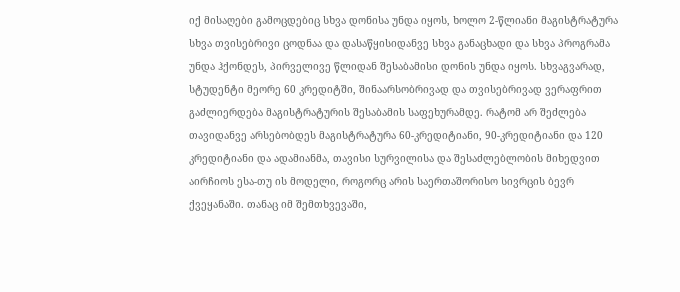იქ მისაღები გამოცდებიც სხვა დონისა უნდა იყოს, ხოლო 2-წლიანი მაგისტრატურა სხვა თვისებრივი ცოდნაა და დასაწყისიდანვე სხვა განაცხადი და სხვა პროგრამა უნდა ჰქონდეს, პირველივე წლიდან შესაბამისი დონის უნდა იყოს. სხვაგვარად, სტუდენტი მეორე 60 კრედიტში, შინაარსობრივად და თვისებრივად ვერაფრით გაძლიერდება მაგისტრატურის შესაბამის საფეხურამდე. რატომ არ შეძლება თავიდანვე არსებობდეს მაგისტრატურა 60-კრედიტიანი, 90-კრედიტიანი და 120 კრედიტიანი და ადამიანმა, თავისი სურვილისა და შესაძლებლობის მიხედვით აირჩიოს ესა-თუ ის მოდელი, როგორც არის საერთაშორისო სივრცის ბევრ ქვეყანაში. თანაც იმ შემთხვევაში,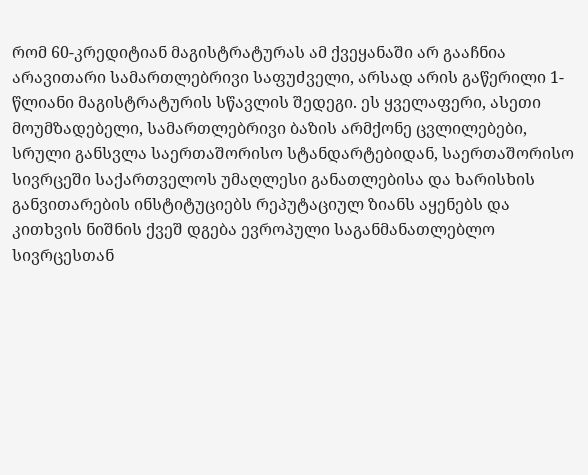რომ 60-კრედიტიან მაგისტრატურას ამ ქვეყანაში არ გააჩნია არავითარი სამართლებრივი საფუძველი, არსად არის გაწერილი 1-წლიანი მაგისტრატურის სწავლის შედეგი. ეს ყველაფერი, ასეთი მოუმზადებელი, სამართლებრივი ბაზის არმქონე ცვლილებები, სრული განსვლა საერთაშორისო სტანდარტებიდან, საერთაშორისო სივრცეში საქართველოს უმაღლესი განათლებისა და ხარისხის განვითარების ინსტიტუციებს რეპუტაციულ ზიანს აყენებს და კითხვის ნიშნის ქვეშ დგება ევროპული საგანმანათლებლო სივრცესთან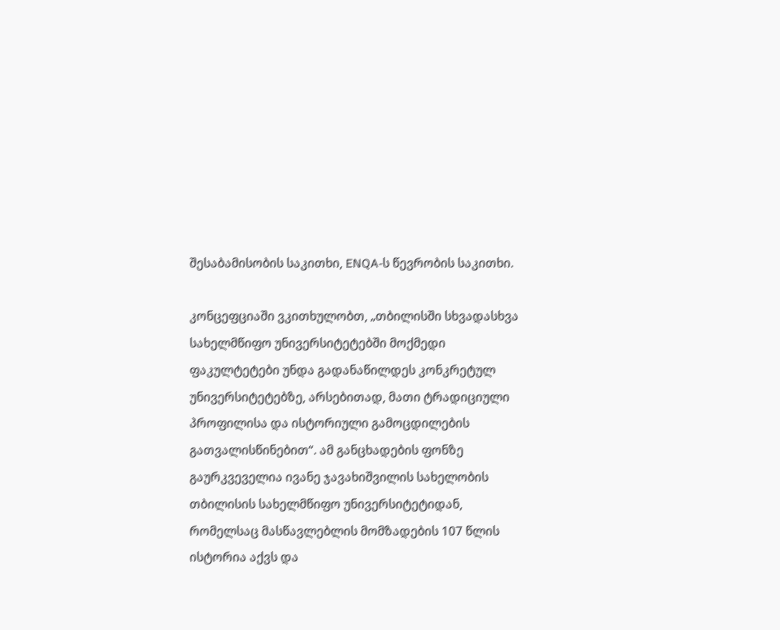შესაბამისობის საკითხი, ENQA-ს წევრობის საკითხი.

კონცეფციაში ვკითხულობთ, „თბილისში სხვადასხვა სახელმწიფო უნივერსიტეტებში მოქმედი ფაკულტეტები უნდა გადანაწილდეს კონკრეტულ უნივერსიტეტებზე, არსებითად, მათი ტრადიციული პროფილისა და ისტორიული გამოცდილების გათვალისწინებით“. ამ განცხადების ფონზე გაურკვეველია ივანე ჯავახიშვილის სახელობის თბილისის სახელმწიფო უნივერსიტეტიდან, რომელსაც მასწავლებლის მომზადების 107 წლის ისტორია აქვს და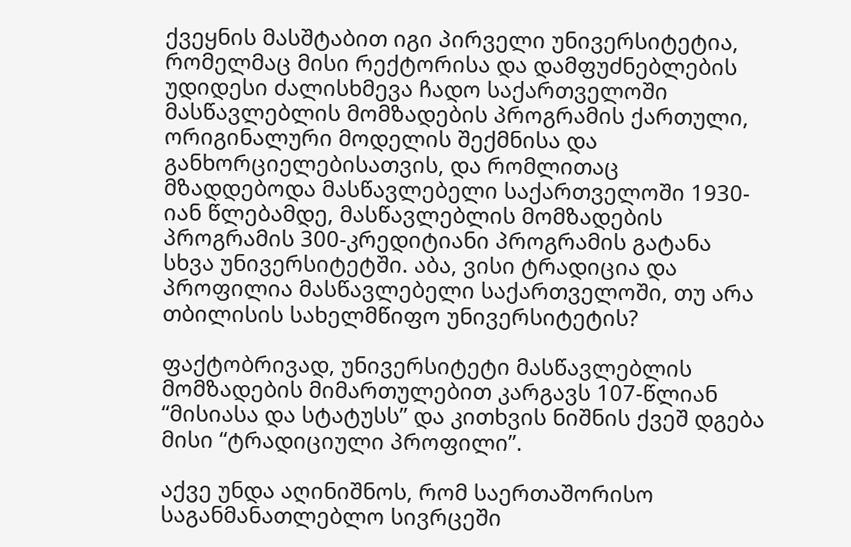ქვეყნის მასშტაბით იგი პირველი უნივერსიტეტია, რომელმაც მისი რექტორისა და დამფუძნებლების უდიდესი ძალისხმევა ჩადო საქართველოში მასწავლებლის მომზადების პროგრამის ქართული, ორიგინალური მოდელის შექმნისა და განხორციელებისათვის, და რომლითაც მზადდებოდა მასწავლებელი საქართველოში 1930-იან წლებამდე, მასწავლებლის მომზადების პროგრამის 300-კრედიტიანი პროგრამის გატანა სხვა უნივერსიტეტში. აბა, ვისი ტრადიცია და პროფილია მასწავლებელი საქართველოში, თუ არა თბილისის სახელმწიფო უნივერსიტეტის?

ფაქტობრივად, უნივერსიტეტი მასწავლებლის მომზადების მიმართულებით კარგავს 107-წლიან “მისიასა და სტატუსს” და კითხვის ნიშნის ქვეშ დგება მისი “ტრადიციული პროფილი”.

აქვე უნდა აღინიშნოს, რომ საერთაშორისო საგანმანათლებლო სივრცეში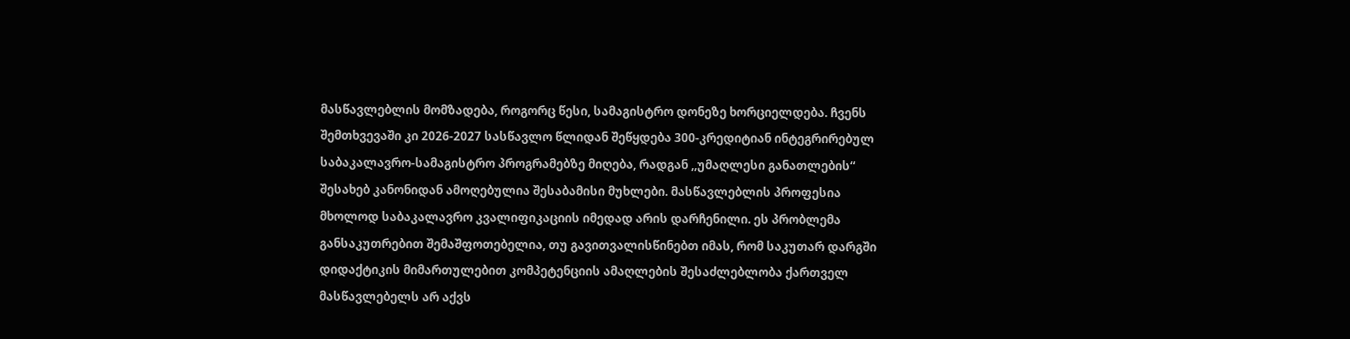მასწავლებლის მომზადება, როგორც წესი, სამაგისტრო დონეზე ხორციელდება. ჩვენს შემთხვევაში კი 2026-2027 სასწავლო წლიდან შეწყდება 300-კრედიტიან ინტეგრირებულ საბაკალავრო-სამაგისტრო პროგრამებზე მიღება, რადგან ,,უმაღლესი განათლების“ შესახებ კანონიდან ამოღებულია შესაბამისი მუხლები. მასწავლებლის პროფესია მხოლოდ საბაკალავრო კვალიფიკაციის იმედად არის დარჩენილი. ეს პრობლემა განსაკუთრებით შემაშფოთებელია, თუ გავითვალისწინებთ იმას, რომ საკუთარ დარგში დიდაქტიკის მიმართულებით კომპეტენციის ამაღლების შესაძლებლობა ქართველ მასწავლებელს არ აქვს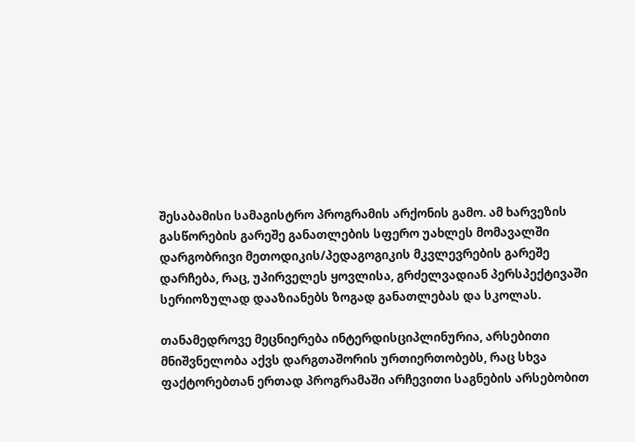შესაბამისი სამაგისტრო პროგრამის არქონის გამო. ამ ხარვეზის გასწორების გარეშე განათლების სფერო უახლეს მომავალში დარგობრივი მეთოდიკის/პედაგოგიკის მკვლევრების გარეშე დარჩება, რაც, უპირველეს ყოვლისა, გრძელვადიან პერსპექტივაში სერიოზულად დააზიანებს ზოგად განათლებას და სკოლას.

თანამედროვე მეცნიერება ინტერდისციპლინურია, არსებითი მნიშვნელობა აქვს დარგთაშორის ურთიერთობებს, რაც სხვა ფაქტორებთან ერთად პროგრამაში არჩევითი საგნების არსებობით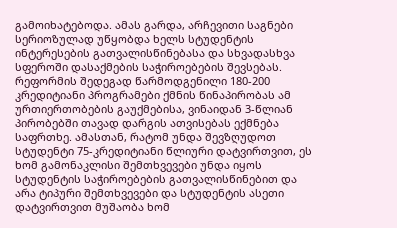გამოიხატებოდა. ამას გარდა, არჩევითი საგნები სერიოზულად უწყობდა ხელს სტუდენტის ინტერესების გათვალისწინებასა და სხვადასხვა სფეროში დასაქმების საჭიროებების შევსებას. რეფორმის შედეგად წარმოდგენილი 180-200 კრედიტიანი პროგრამები ქმნის წინაპირობას ამ ურთიერთობების გაუქმებისა, ვინაიდან 3-წლიან პირობებში თავად დარგის ათვისებას ექმნება საფრთხე. ამასთან, რატომ უნდა შევზღუდოთ სტუდენტი 75-კრედიტიანი წლიური დატვირთვით, ეს ხომ გამონაკლისი შემთხვევები უნდა იყოს სტუდენტის საჭიროებების გათვალისწინებით და არა ტიპური შემთხვევები და სტუდენტის ასეთი დატვირთვით მუშაობა ხომ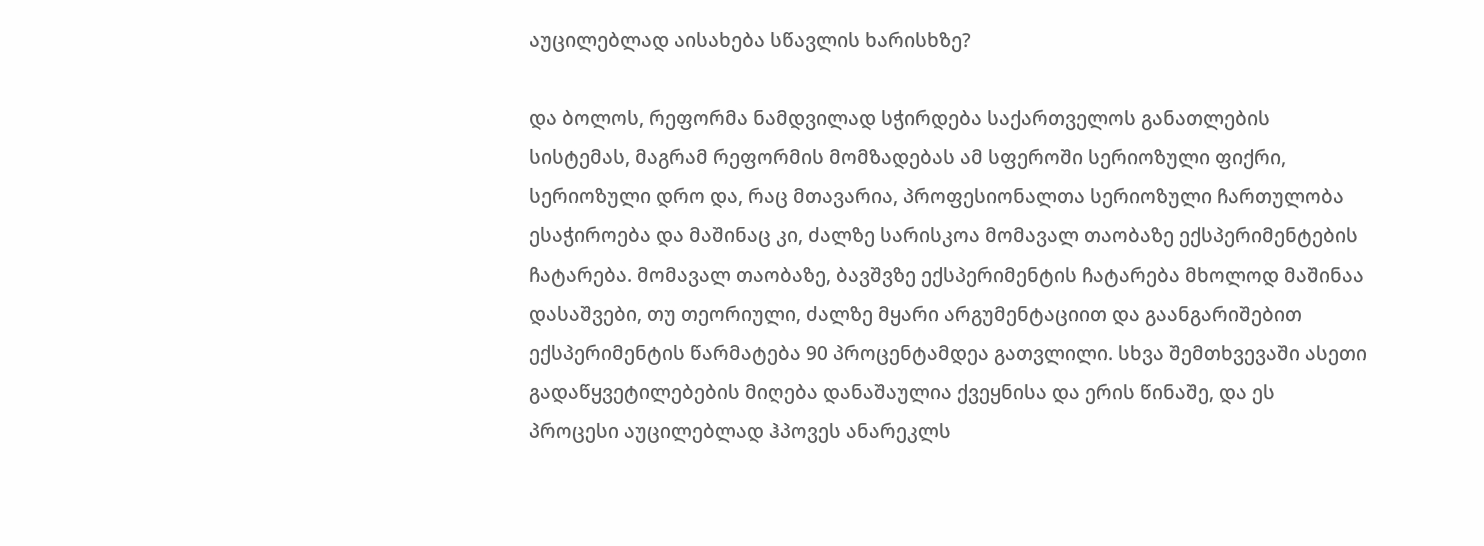აუცილებლად აისახება სწავლის ხარისხზე?

და ბოლოს, რეფორმა ნამდვილად სჭირდება საქართველოს განათლების სისტემას, მაგრამ რეფორმის მომზადებას ამ სფეროში სერიოზული ფიქრი, სერიოზული დრო და, რაც მთავარია, პროფესიონალთა სერიოზული ჩართულობა ესაჭიროება და მაშინაც კი, ძალზე სარისკოა მომავალ თაობაზე ექსპერიმენტების ჩატარება. მომავალ თაობაზე, ბავშვზე ექსპერიმენტის ჩატარება მხოლოდ მაშინაა დასაშვები, თუ თეორიული, ძალზე მყარი არგუმენტაციით და გაანგარიშებით ექსპერიმენტის წარმატება 90 პროცენტამდეა გათვლილი. სხვა შემთხვევაში ასეთი გადაწყვეტილებების მიღება დანაშაულია ქვეყნისა და ერის წინაშე, და ეს პროცესი აუცილებლად ჰპოვეს ანარეკლს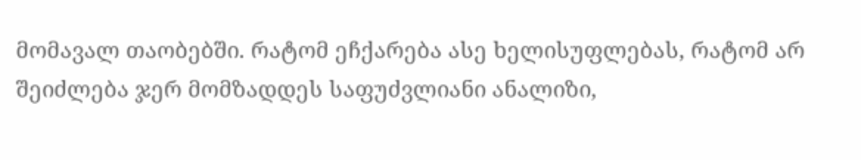მომავალ თაობებში. რატომ ეჩქარება ასე ხელისუფლებას, რატომ არ შეიძლება ჯერ მომზადდეს საფუძვლიანი ანალიზი,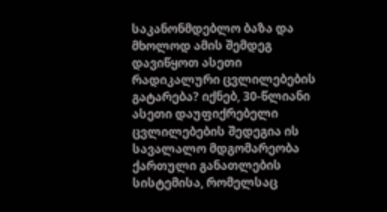საკანონმდებლო ბაზა და მხოლოდ ამის შემდეგ დავიწყოთ ასეთი რადიკალური ცვლილებების გატარება? იქნებ, 30-წლიანი ასეთი დაუფიქრებელი ცვლილებების შედეგია ის სავალალო მდგომარეობა ქართული განათლების სისტემისა, რომელსაც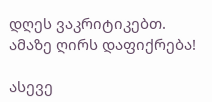დღეს ვაკრიტიკებთ. ამაზე ღირს დაფიქრება!

ასევე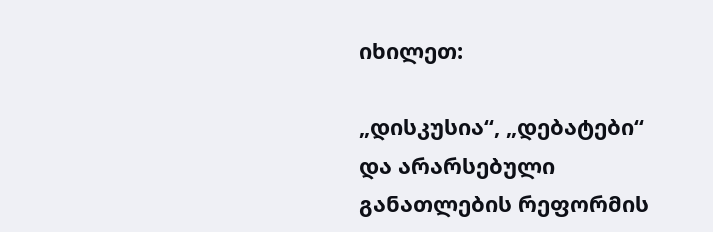იხილეთ:

„დისკუსია“, „დებატები“ და არარსებული განათლების რეფორმის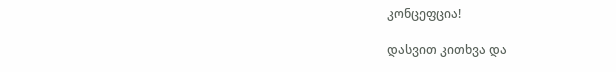კონცეფცია!

დასვით კითხვა და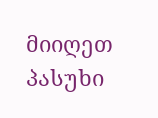მიიღეთ პასუხი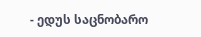- ედუს საცნობარო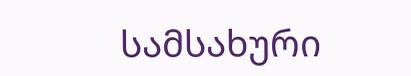სამსახური